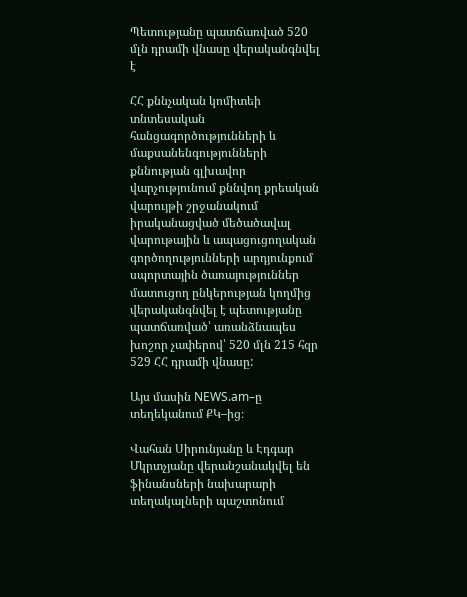Պետությանը պատճառված 520 մլն դրամի վնասը վերականգնվել է

ՀՀ քննչական կոմիտեի տնտեսական հանցագործությունների և մաքսանենգությունների քննության գլխավոր վարչությունում քննվող քրեական վարույթի շրջանակում իրականացված մեծածավալ վարութային և ապացուցողական գործողությունների արդյունքում սպորտային ծառայություններ մատուցող ընկերության կողմից վերականգնվել է պետությանը պատճառված՝ առանձնապես խոշոր չափերով՝ 520 մլն 215 հզր 529 ՀՀ դրամի վնասը:

Այս մասին NEWS.am–ը տեղեկանում ՔԿ–ից։

Վահան Սիրունյանը և Էդգար Մկրտչյանը վերանշանակվել են ֆինանսների նախարարի տեղակալների պաշտոնում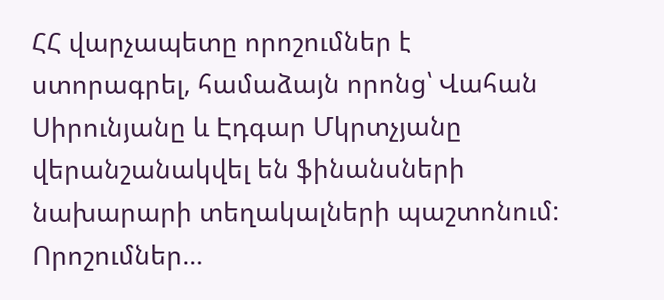ՀՀ վարչապետը որոշումներ է ստորագրել, համաձայն որոնց՝ Վահան Սիրունյանը և Էդգար Մկրտչյանը վերանշանակվել են ֆինանսների նախարարի տեղակալների պաշտոնում: Որոշումներ…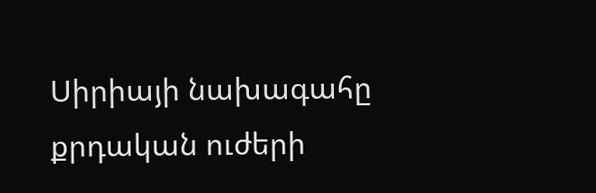Սիրիայի նախագահը քրդական ուժերի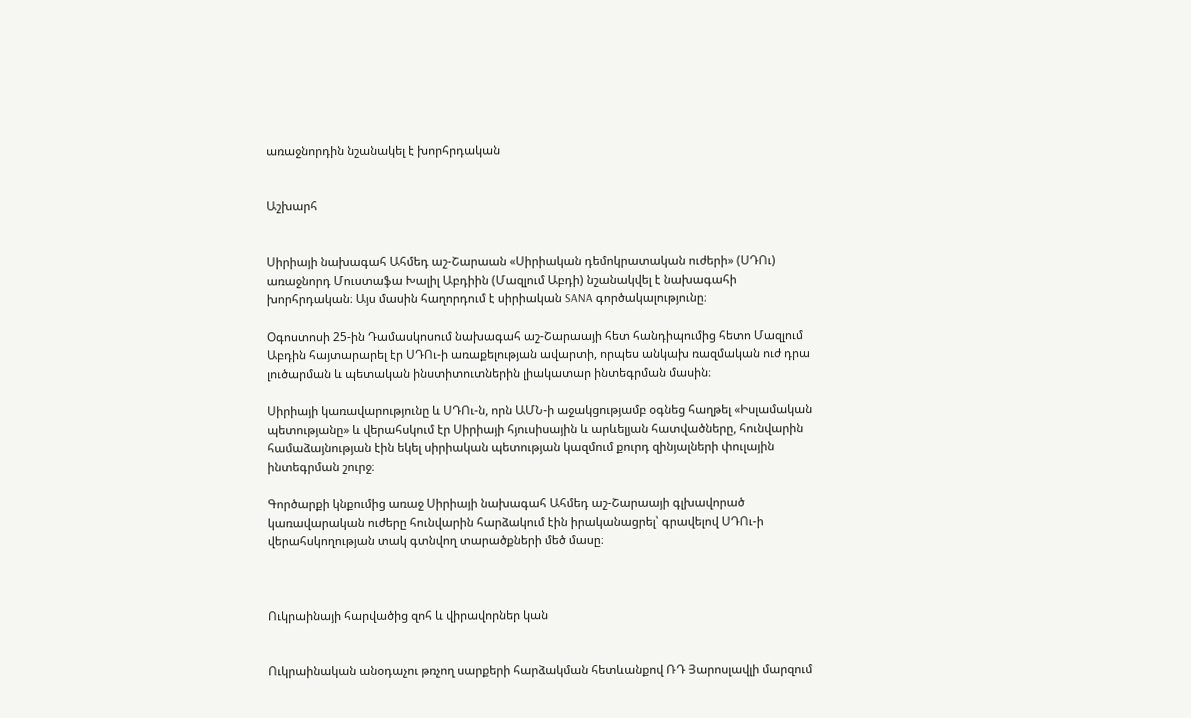առաջնորդին նշանակել է խորհրդական


Աշխարհ


Սիրիայի նախագահ Ահմեդ աշ-Շարաան «Սիրիական դեմոկրատական ուժերի» (ՍԴՈւ) առաջնորդ Մուստաֆա Խալիլ Աբդիին (Մազլում Աբդի) նշանակվել է նախագահի խորհրդական։ Այս մասին հաղորդում է սիրիական SANA գործակալությունը։

Օգոստոսի 25-ին Դամասկոսում նախագահ աշ-Շարաայի հետ հանդիպումից հետո Մազլում Աբդին հայտարարել էր ՍԴՈւ-ի առաքելության ավարտի, որպես անկախ ռազմական ուժ դրա լուծարման և պետական ինստիտուտներին լիակատար ինտեգրման մասին։

Սիրիայի կառավարությունը և ՍԴՈւ-ն, որն ԱՄՆ-ի աջակցությամբ օգնեց հաղթել «Իսլամական պետությանը» և վերահսկում էր Սիրիայի հյուսիսային և արևելյան հատվածները, հունվարին համաձայնության էին եկել սիրիական պետության կազմում քուրդ զինյալների փուլային ինտեգրման շուրջ։

Գործարքի կնքումից առաջ Սիրիայի նախագահ Ահմեդ աշ-Շարաայի գլխավորած կառավարական ուժերը հունվարին հարձակում էին իրականացրել՝ գրավելով ՍԴՈւ-ի վերահսկողության տակ գտնվող տարածքների մեծ մասը։



Ուկրաինայի հարվածից զոհ և վիրավորներ կան


Ուկրաինական անօդաչու թռչող սարքերի հարձակման հետևանքով ՌԴ Յարոսլավլի մարզում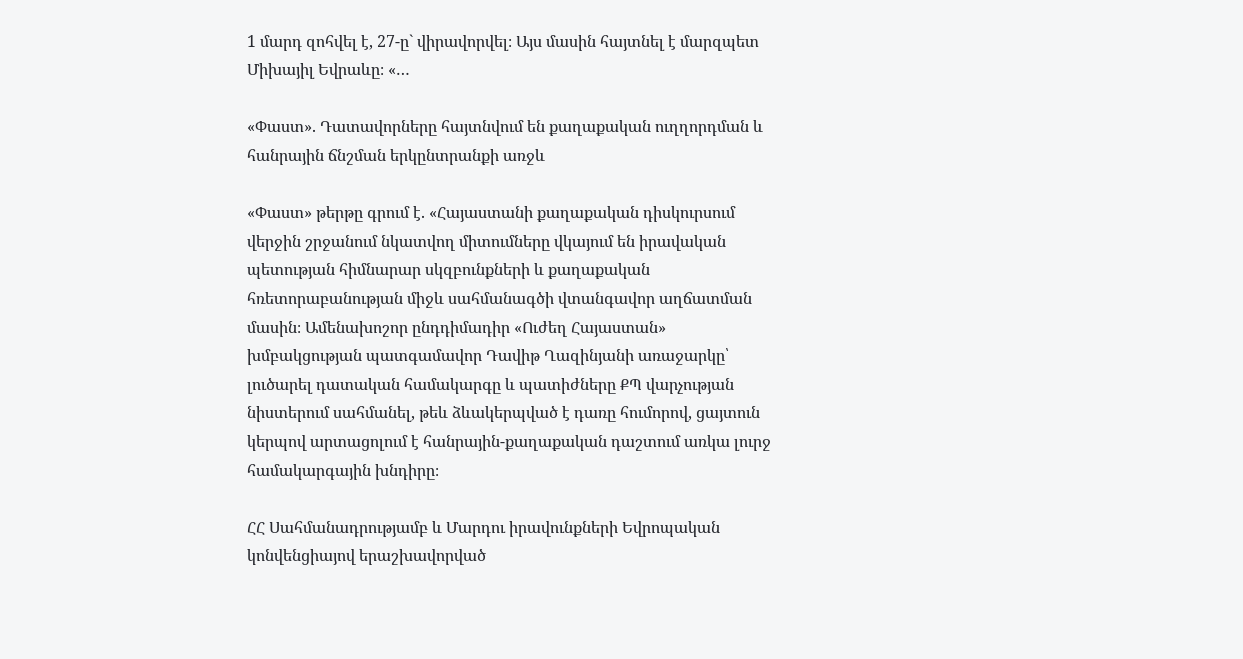1 մարդ զոհվել է, 27-ը` վիրավորվել։ Այս մասին հայտնել է մարզպետ Միխայիլ Եվրաևը։ «…

«Փաստ». Դատավորները հայտնվում են քաղաքական ուղղորդման և հանրային ճնշման երկընտրանքի առջև

«Փաստ» թերթը գրում է. «Հայաստանի քաղաքական դիսկուրսում վերջին շրջանում նկատվող միտումները վկայում են իրավական պետության հիմնարար սկզբունքների և քաղաքական հռետորաբանության միջև սահմանագծի վտանգավոր աղճատման մասին։ Ամենախոշոր ընդդիմադիր «Ուժեղ Հայաստան» խմբակցության պատգամավոր Դավիթ Ղազինյանի առաջարկը՝ լուծարել դատական համակարգը և պատիժները ՔՊ վարչության նիստերում սահմանել, թեև ձևակերպված է դառը հումորով, ցայտուն կերպով արտացոլում է հանրային-քաղաքական դաշտում առկա լուրջ համակարգային խնդիրը։

ՀՀ Սահմանադրությամբ և Մարդու իրավունքների Եվրոպական կոնվենցիայով երաշխավորված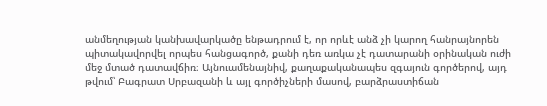անմեղության կանխավարկածը ենթադրում է, որ որևէ անձ չի կարող հանրայնորեն պիտակավորվել որպես հանցագործ, քանի դեռ առկա չէ դատարանի օրինական ուժի մեջ մտած դատավճիռ։ Այնուամենայնիվ, քաղաքականապես զգայուն գործերով, այդ թվում՝ Բագրատ Սրբազանի և այլ գործիչների մասով, բարձրաստիճան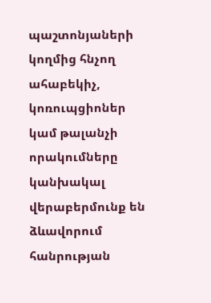պաշտոնյաների կողմից հնչող ահաբեկիչ, կոռուպցիոներ կամ թալանչի որակումները կանխակալ վերաբերմունք են ձևավորում հանրության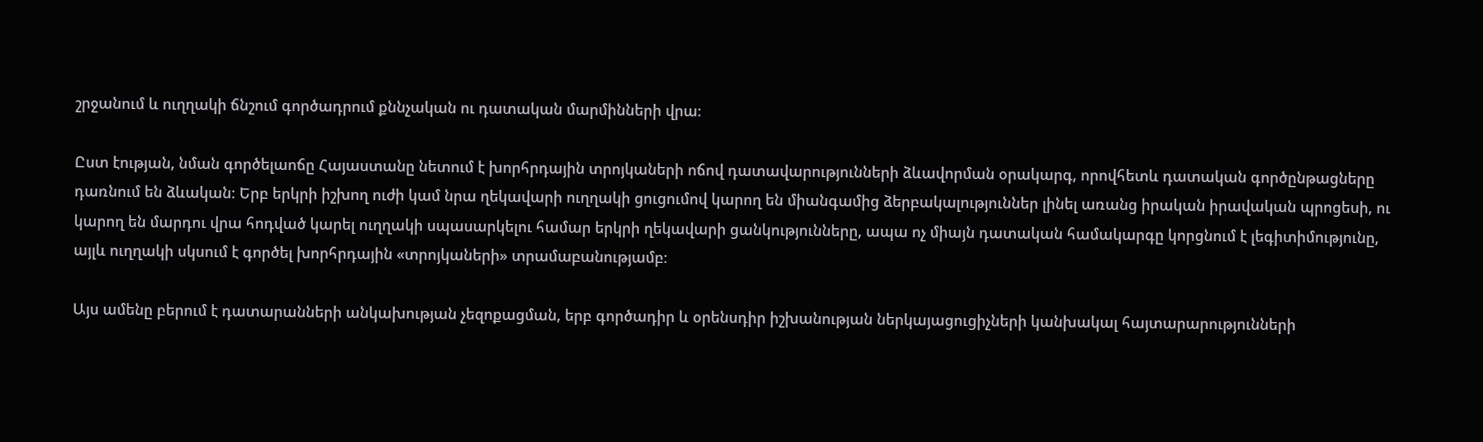շրջանում և ուղղակի ճնշում գործադրում քննչական ու դատական մարմինների վրա։

Ըստ էության, նման գործելաոճը Հայաստանը նետում է խորհրդային տրոյկաների ոճով դատավարությունների ձևավորման օրակարգ, որովհետև դատական գործընթացները դառնում են ձևական։ Երբ երկրի իշխող ուժի կամ նրա ղեկավարի ուղղակի ցուցումով կարող են միանգամից ձերբակալություններ լինել առանց իրական իրավական պրոցեսի, ու կարող են մարդու վրա հոդված կարել ուղղակի սպասարկելու համար երկրի ղեկավարի ցանկությունները, ապա ոչ միայն դատական համակարգը կորցնում է լեգիտիմությունը, այլև ուղղակի սկսում է գործել խորհրդային «տրոյկաների» տրամաբանությամբ։

Այս ամենը բերում է դատարանների անկախության չեզոքացման, երբ գործադիր և օրենսդիր իշխանության ներկայացուցիչների կանխակալ հայտարարությունների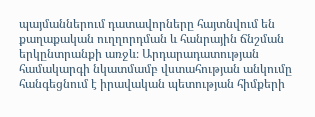պայմաններում դատավորները հայտնվում են քաղաքական ուղղորդման և հանրային ճնշման երկընտրանքի առջև։ Արդարադատության համակարգի նկատմամբ վստահության անկումը հանգեցնում է իրավական պետության հիմքերի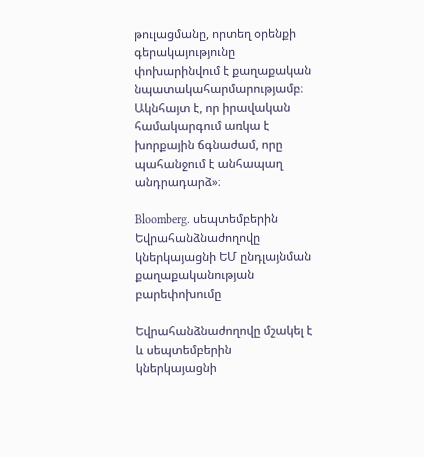թուլացմանը, որտեղ օրենքի գերակայությունը փոխարինվում է քաղաքական նպատակահարմարությամբ։ Ակնհայտ է, որ իրավական համակարգում առկա է խորքային ճգնաժամ, որը պահանջում է անհապաղ անդրադարձ»։

Bloomberg. սեպտեմբերին Եվրահանձնաժողովը կներկայացնի ԵՄ ընդլայնման քաղաքականության բարեփոխումը

Եվրահանձնաժողովը մշակել է և սեպտեմբերին կներկայացնի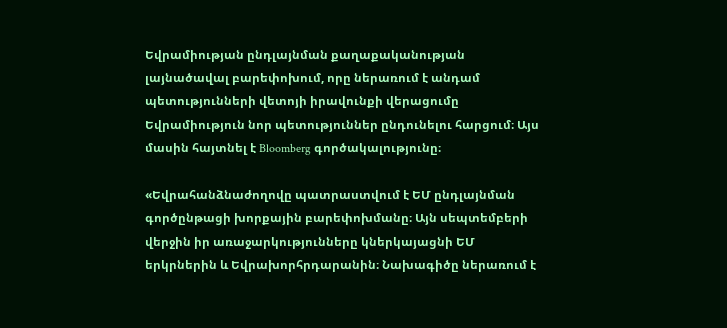Եվրամիության ընդլայնման քաղաքականության լայնածավալ բարեփոխում, որը ներառում է անդամ պետությունների վետոյի իրավունքի վերացումը Եվրամիություն նոր պետություններ ընդունելու հարցում։ Այս մասին հայտնել է Bloomberg գործակալությունը։

«Եվրահանձնաժողովը պատրաստվում է ԵՄ ընդլայնման գործընթացի խորքային բարեփոխմանը։ Այն սեպտեմբերի վերջին իր առաջարկությունները կներկայացնի ԵՄ երկրներին և Եվրախորհրդարանին։ Նախագիծը ներառում է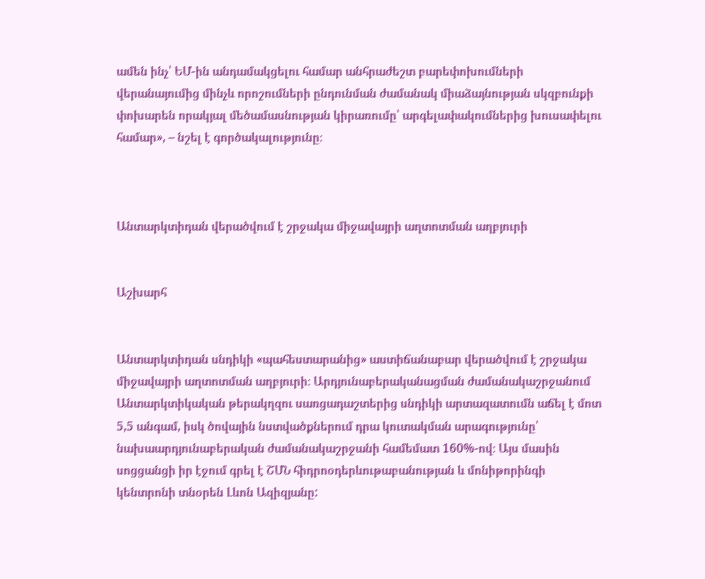ամեն ինչ՝ ԵՄ-ին անդամակցելու համար անհրաժեշտ բարեփոխումների վերանայումից մինչև որոշումների ընդունման ժամանակ միաձայնության սկզբունքի փոխարեն որակյալ մեծամասնության կիրառումը՝ արգելափակումներից խուսափելու համար», – նշել է գործակալությունը։



Անտարկտիդան վերածվում է շրջակա միջավայրի աղտոտման աղբյուրի


Աշխարհ


Անտարկտիդան սնդիկի «պահեստարանից» աստիճանաբար վերածվում է շրջակա միջավայրի աղտոտման աղբյուրի։ Արդյունաբերականացման ժամանակաշրջանում Անտարկտիկական թերակղզու սառցադաշտերից սնդիկի արտազատումն աճել է մոտ 5,5 անգամ, իսկ ծովային նստվածքներում դրա կուտակման արագությունը՝ նախաարդյունաբերական ժամանակաշրջանի համեմատ 160%-ով։ Այս մասին սոցցանցի իր էջում գրել է ՇՄՆ հիդրոօդերևութաբանության և մոնիթորինգի կենտրոնի տնօրեն Լևոն Ազիզյանը: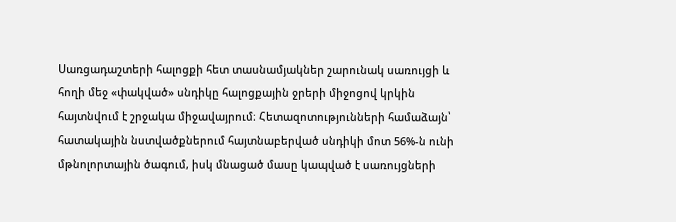Սառցադաշտերի հալոցքի հետ տասնամյակներ շարունակ սառույցի և հողի մեջ «փակված» սնդիկը հալոցքային ջրերի միջոցով կրկին հայտնվում է շրջակա միջավայրում։ Հետազոտությունների համաձայն՝ հատակային նստվածքներում հայտնաբերված սնդիկի մոտ 56%-ն ունի մթնոլորտային ծագում, իսկ մնացած մասը կապված է սառույցների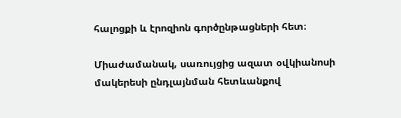հալոցքի և էրոզիոն գործընթացների հետ։

Միաժամանակ, սառույցից ազատ օվկիանոսի մակերեսի ընդլայնման հետևանքով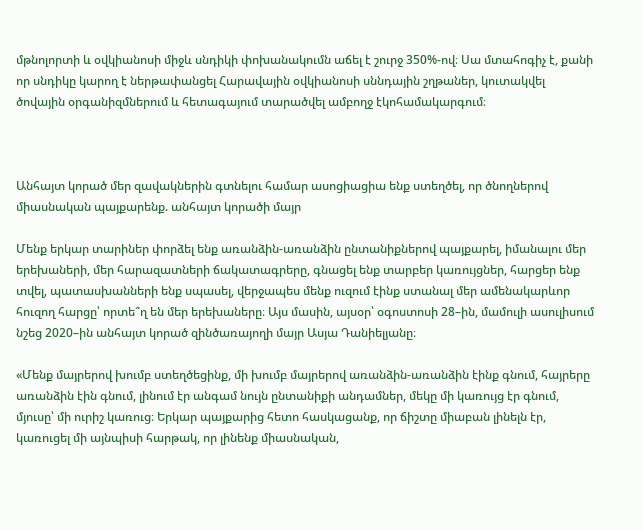մթնոլորտի և օվկիանոսի միջև սնդիկի փոխանակումն աճել է շուրջ 350%-ով։ Սա մտահոգիչ է, քանի որ սնդիկը կարող է ներթափանցել Հարավային օվկիանոսի սննդային շղթաներ, կուտակվել ծովային օրգանիզմներում և հետագայում տարածվել ամբողջ էկոհամակարգում։



Անհայտ կորած մեր զավակներին գտնելու համար ասոցիացիա ենք ստեղծել, որ ծնողներով միասնական պայքարենք. անհայտ կորածի մայր

Մենք երկար տարիներ փորձել ենք առանձին-առանձին ընտանիքներով պայքարել, իմանալու մեր երեխաների, մեր հարազատների ճակատագրերը, գնացել ենք տարբեր կառույցներ, հարցեր ենք տվել, պատասխանների ենք սպասել, վերջապես մենք ուզում էինք ստանալ մեր ամենակարևոր հուզող հարցը՝ որտե՞ղ են մեր երեխաները։ Այս մասին, այսօր՝ օգոստոսի 28–ին, մամուլի ասուլիսում նշեց 2020–ին անհայտ կորած զինծառայողի մայր Ասյա Դանիելյանը։

«Մենք մայրերով խումբ ստեղծեցինք, մի խումբ մայրերով առանձին-առանձին էինք գնում, հայրերը առանձին էին գնում, լինում էր անգամ նույն ընտանիքի անդամներ, մեկը մի կառույց էր գնում, մյուսը՝ մի ուրիշ կառուց։ Երկար պայքարից հետո հասկացանք, որ ճիշտը միաբան լինելն էր, կառուցել մի այնպիսի հարթակ, որ լինենք միասնական,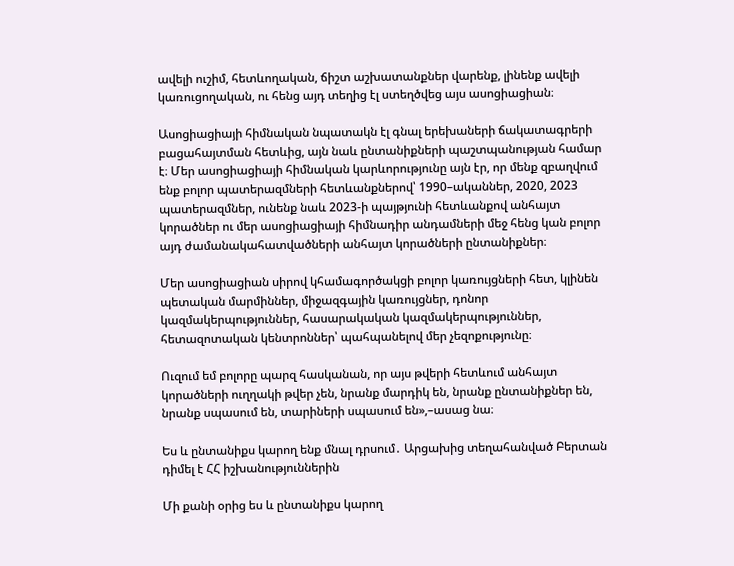ավելի ուշիմ, հետևողական, ճիշտ աշխատանքներ վարենք, լինենք ավելի կառուցողական, ու հենց այդ տեղից էլ ստեղծվեց այս ասոցիացիան։

Ասոցիացիայի հիմնական նպատակն էլ գնալ երեխաների ճակատագրերի բացահայտման հետևից, այն նաև ընտանիքների պաշտպանության համար է։ Մեր ասոցիացիայի հիմնական կարևորությունը այն էր, որ մենք զբաղվում ենք բոլոր պատերազմների հետևանքներով՝ 1990–ականներ, 2020, 2023 պատերազմներ, ունենք նաև 2023-ի պայթյունի հետևանքով անհայտ կորածներ ու մեր ասոցիացիայի հիմնադիր անդամների մեջ հենց կան բոլոր այդ ժամանակահատվածների անհայտ կորածների ընտանիքներ։

Մեր ասոցիացիան սիրով կհամագործակցի բոլոր կառույցների հետ, կլինեն պետական մարմիններ, միջազգային կառույցներ, դոնոր կազմակերպություններ, հասարակական կազմակերպություններ, հետազոտական կենտրոններ՝ պահպանելով մեր չեզոքությունը։

Ուզում եմ բոլորը պարզ հասկանան, որ այս թվերի հետևում անհայտ կորածների ուղղակի թվեր չեն, նրանք մարդիկ են, նրանք ընտանիքներ են, նրանք սպասում են, տարիների սպասում են»,–ասաց նա։

Ես և ընտանիքս կարող ենք մնալ դրսում․ Արցախից տեղահանված Բերտան դիմել է ՀՀ իշխանություններին

Մի քանի օրից ես և ընտանիքս կարող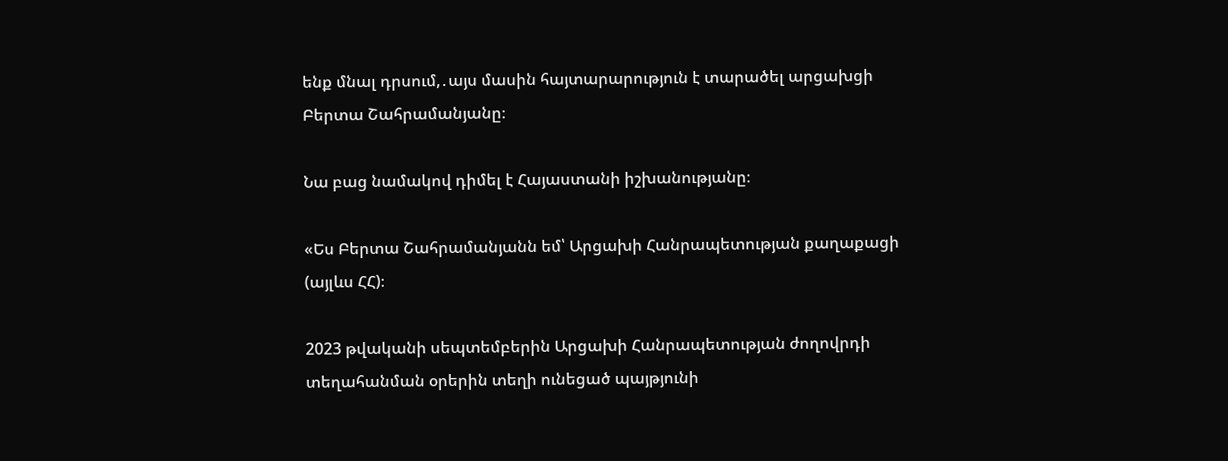ենք մնալ դրսում,․այս մասին հայտարարություն է տարածել արցախցի Բերտա Շահրամանյանը։

Նա բաց նամակով դիմել է Հայաստանի իշխանությանը։

«Ես Բերտա Շահրամանյանն եմ՝ Արցախի Հանրապետության քաղաքացի (այլևս ՀՀ)։

2023 թվականի սեպտեմբերին Արցախի Հանրապետության ժողովրդի տեղահանման օրերին տեղի ունեցած պայթյունի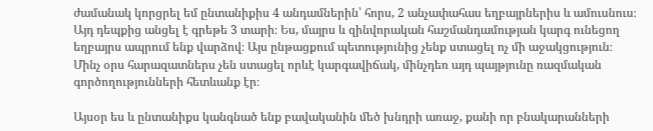ժամանակ կորցրել եմ ընտանիքիս 4 անդամներին՝ հորս, 2 անչափահաս եղբայրներիս և ամուսնուս։ Այդ դեպքից անցել է գրեթե 3 տարի։ Ես, մայրս և զինվորական հաշմանդամության կարգ ունեցող եղբայրս ապրում ենք վարձով։ Այս ընթացքում պետությունից չենք ստացել ոչ մի աջակցություն։ Մինչ օրս հարազատներս չեն ստացել որևէ կարգավիճակ, մինչդեռ այդ պայթյունը ռազմական գործողությունների հետևանք էր։

Այսօր ես և ընտանիքս կանգնած ենք բավականին մեծ խնդրի առաջ, քանի որ բնակարանների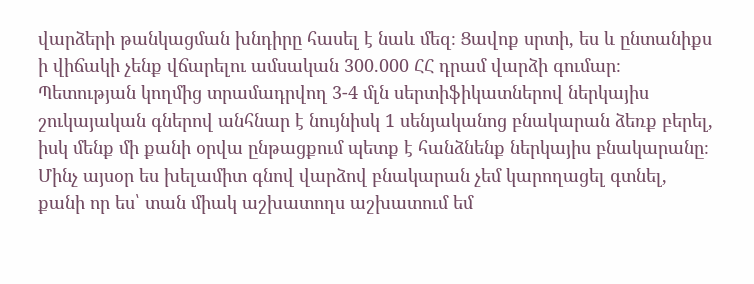վարձերի թանկացման խնդիրը հասել է նաև մեզ։ Ցավոք սրտի, ես և ընտանիքս ի վիճակի չենք վճարելու ամսական 300.000 ՀՀ դրամ վարձի գումար։ Պետության կողմից տրամադրվող 3-4 մլն սերտիֆիկատներով ներկայիս շուկայական գներով անհնար է նույնիսկ 1 սենյականոց բնակարան ձեռք բերել, իսկ մենք մի քանի օրվա ընթացքում պետք է հանձնենք ներկայիս բնակարանը։ Մինչ այսօր ես խելամիտ գնով վարձով բնակարան չեմ կարողացել գտնել, քանի որ ես՝ տան միակ աշխատողս աշխատում եմ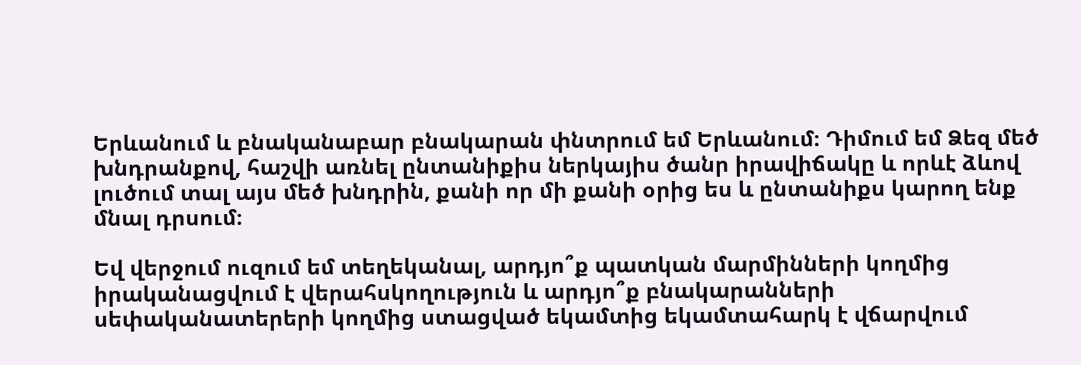Երևանում և բնականաբար բնակարան փնտրում եմ Երևանում։ Դիմում եմ Ձեզ մեծ խնդրանքով, հաշվի առնել ընտանիքիս ներկայիս ծանր իրավիճակը և որևէ ձևով լուծում տալ այս մեծ խնդրին, քանի որ մի քանի օրից ես և ընտանիքս կարող ենք մնալ դրսում։

Եվ վերջում ուզում եմ տեղեկանալ, արդյո՞ք պատկան մարմինների կողմից իրականացվում է վերահսկողություն և արդյո՞ք բնակարանների սեփականատերերի կողմից ստացված եկամտից եկամտահարկ է վճարվում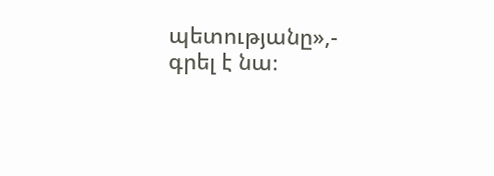պետությանը»,- գրել է նա։